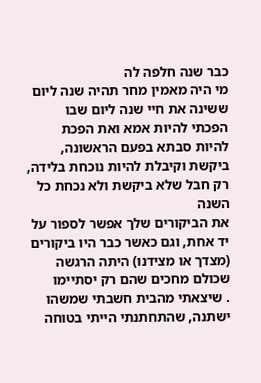כבר שנה חלפה לה
מי היה מאמין מחר תהיה שנה ליום ששינה את חיי שנה ליום שבו הפכתי להיות אמא ואת הפכת להיות סבתא בפעם הראשונה, ביקשת וקיבלת להיות נוכחת בלידה, רק חבל שלא ביקשת ולא נכחת כל השנה
את הביקורים שלך אפשר לספור על יד אחת, וגם כאשר כבר היו ביקורים (מצדך או מצידנו) היתה הרגשה שכולם מחכים שהם רק יסתיימו
. שיצאתי מהבית חשבתי שמשהו ישתנה, שהתחתנתי הייתי בטוחה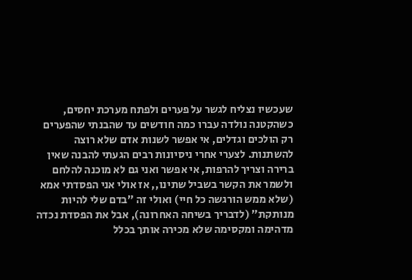שעכשיו נצליח לגשר על פערים ולפתח מערכת יחסים, כשהקטנה נולדה עברו כמה חודשים עד שהבנתי שהפערים רק הולכים וגדלים, אי אפשר לשנות אדם שלא רוצה להשתנות. לצערי אחרי ניסיונות רבים הגעתי להבנה שאין ברירה וצריך להרפות, אי אפשר ואני גם לא מוכנה להלחם ולשמר את הקשר בשביל שתינו,, אז אולי אני הפסדתי אמא (שלא ממש הורגשה כל חיי) ואולי זה "בדם שלי להיות מנותקת" (לדבריך בשיחה האחרונה), אבל את הפסדת נכדה מדהימה ומקסימה שלא מכירה אותך בכלל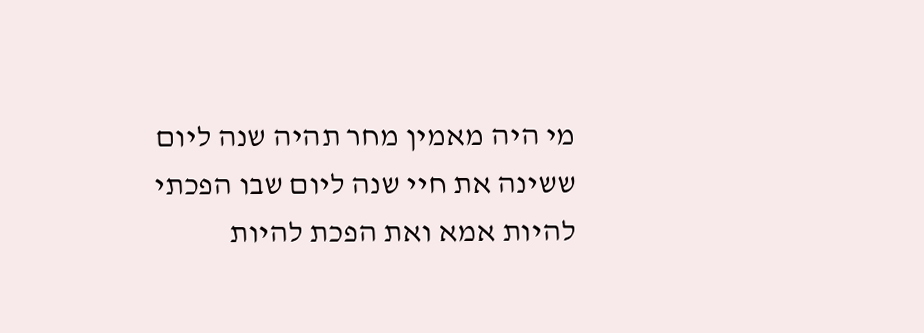מי היה מאמין מחר תהיה שנה ליום ששינה את חיי שנה ליום שבו הפכתי להיות אמא ואת הפכת להיות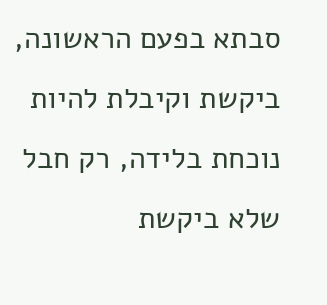סבתא בפעם הראשונה, ביקשת וקיבלת להיות נוכחת בלידה, רק חבל שלא ביקשת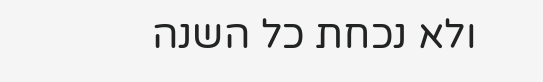ולא נכחת כל השנה